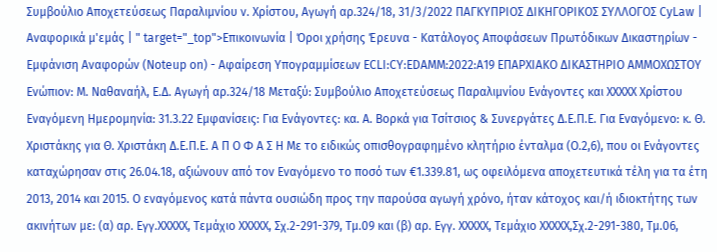Συμβούλιο Αποχετεύσεως Παραλιμνίου ν. Χρίστου, Αγωγή αρ.324/18, 31/3/2022 ΠΑΓΚΥΠΡΙΟΣ ΔΙΚΗΓΟΡΙΚΟΣ ΣΥΛΛΟΓΟΣ CyLaw | Αναφορικά μ'εμάς | " target="_top">Επικοινωνία | Όροι χρήσης Έρευνα - Κατάλογος Αποφάσεων Πρωτόδικων Δικαστηρίων - Εμφάνιση Αναφορών (Noteup on) - Αφαίρεση Υπογραμμίσεων ECLI:CY:EDAMM:2022:A19 ΕΠΑΡΧΙΑΚΟ ΔΙΚΑΣΤΗΡΙΟ ΑΜΜΟΧΩΣΤΟΥ Ενώπιον: Μ. Ναθαναήλ, Ε.Δ. Αγωγή αρ.324/18 Μεταξύ: Συμβούλιο Αποχετεύσεως Παραλιμνίου Ενάγοντες και XXXXX Χρίστου Εναγόμενη Ημερομηνία: 31.3.22 Εμφανίσεις: Για Ενάγοντες: κα. Α. Βορκά για Τσίτσιος & Συνεργάτες Δ.Ε.Π.Ε. Για Εναγόμενο: κ. Θ. Χριστάκης για Θ. Χριστάκη Δ.Ε.Π.Ε. Α Π Ο Φ Α Σ Η Με το ειδικώς οπισθογραφημένο κλητήριο ένταλμα (Ο.2,6), που οι Ενάγοντες καταχώρησαν στις 26.04.18, αξιώνουν από τον Εναγόμενο το ποσό των €1.339.81, ως οφειλόμενα αποχετευτικά τέλη για τα έτη 2013, 2014 και 2015. Ο εναγόμενος κατά πάντα ουσιώδη προς την παρούσα αγωγή χρόνο, ήταν κάτοχος και/ή ιδιοκτήτης των ακινήτων με: (α) αρ. Εγγ.XXXXX, Τεμάχιο XXXXX, Σχ.2-291-379, Τμ.09 και (β) αρ. Εγγ. XXXXX, Τεμάχιο XXXXX,Σχ.2-291-380, Τμ.06,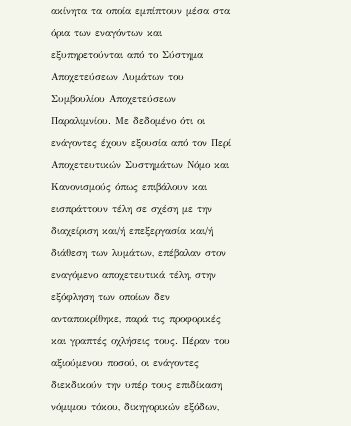ακίνητα τα οποία εμπίπτουν μέσα στα όρια των εναγόντων και εξυπηρετούνται από το Σύστημα Αποχετεύσεων Λυμάτων του Συμβουλίου Αποχετεύσεων Παραλιμνίου. Με δεδομένο ότι οι ενάγοντες έχουν εξουσία από τον Περί Αποχετευτικών Συστημάτων Νόμο και Κανονισμούς όπως επιβάλουν και εισπράττουν τέλη σε σχέση με την διαχείριση και/ή επεξεργασία και/ή διάθεση των λυμάτων, επέβαλαν στον εναγόμενο αποχετευτικά τέλη, στην εξόφληση των οποίων δεν ανταποκρίθηκε, παρά τις προφορικές και γραπτές οχλήσεις τους. Πέραν του αξιούμενου ποσού, οι ενάγοντες διεκδικούν την υπέρ τους επιδίκαση νόμιμου τόκου, δικηγορικών εξόδων,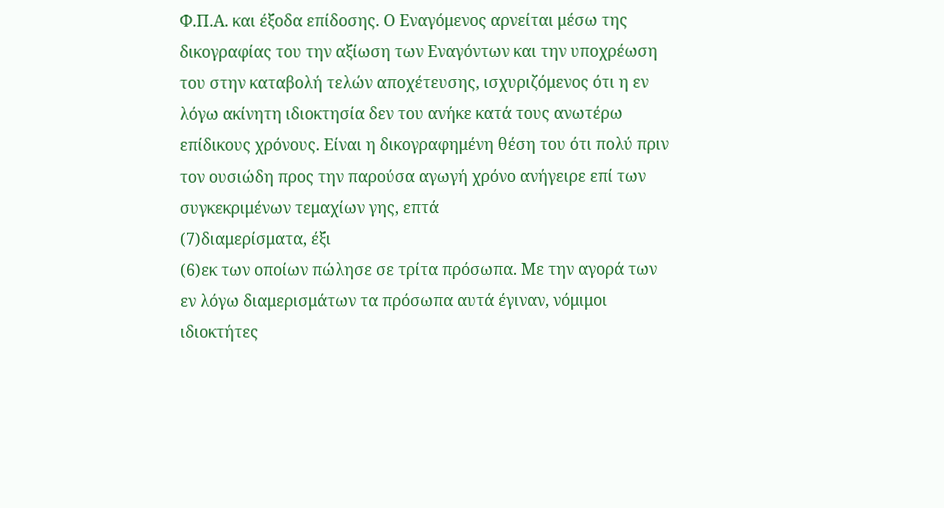Φ.Π.Α. και έξοδα επίδοσης. Ο Εναγόμενος αρνείται μέσω της δικογραφίας του την αξίωση των Εναγόντων και την υποχρέωση του στην καταβολή τελών αποχέτευσης, ισχυριζόμενος ότι η εν λόγω ακίνητη ιδιοκτησία δεν του ανήκε κατά τους ανωτέρω επίδικους χρόνους. Είναι η δικογραφημένη θέση του ότι πολύ πριν τον ουσιώδη προς την παρούσα αγωγή χρόνο ανήγειρε επί των συγκεκριμένων τεμαχίων γης, επτά
(7)διαμερίσματα, έξι
(6)εκ των οποίων πώλησε σε τρίτα πρόσωπα. Με την αγορά των εν λόγω διαμερισμάτων τα πρόσωπα αυτά έγιναν, νόμιμοι ιδιοκτήτες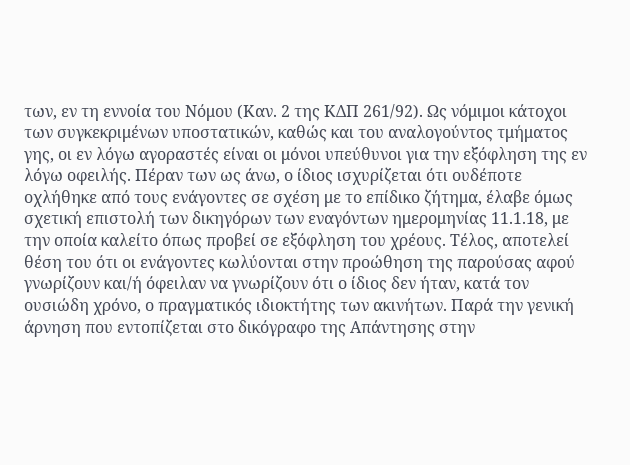των, εν τη εννοία του Νόμου (Καν. 2 της ΚΔΠ 261/92). Ως νόμιμοι κάτοχοι των συγκεκριμένων υποστατικών, καθώς και του αναλογούντος τμήματος γης, οι εν λόγω αγοραστές είναι οι μόνοι υπεύθυνοι για την εξόφληση της εν λόγω οφειλής. Πέραν των ως άνω, ο ίδιος ισχυρίζεται ότι ουδέποτε οχλήθηκε από τους ενάγοντες σε σχέση με το επίδικο ζήτημα, έλαβε όμως σχετική επιστολή των δικηγόρων των εναγόντων ημερομηνίας 11.1.18, με την οποία καλείτο όπως προβεί σε εξόφληση του χρέους. Τέλος, αποτελεί θέση του ότι οι ενάγοντες κωλύονται στην προώθηση της παρούσας αφού γνωρίζουν και/ή όφειλαν να γνωρίζουν ότι ο ίδιος δεν ήταν, κατά τον ουσιώδη χρόνο, ο πραγματικός ιδιοκτήτης των ακινήτων. Παρά την γενική άρνηση που εντοπίζεται στο δικόγραφο της Απάντησης στην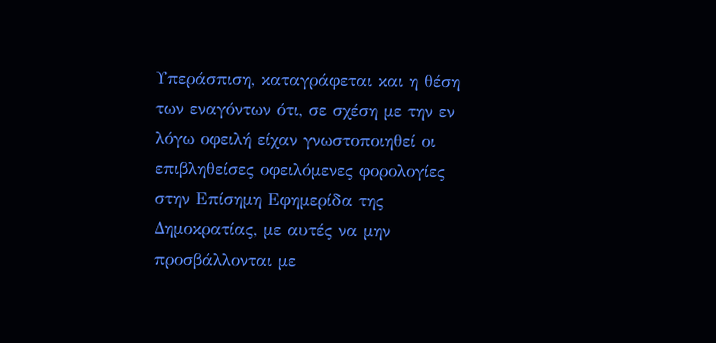Υπεράσπιση, καταγράφεται και η θέση των εναγόντων ότι, σε σχέση με την εν λόγω οφειλή είχαν γνωστοποιηθεί οι επιβληθείσες οφειλόμενες φορολογίες στην Επίσημη Εφημερίδα της Δημοκρατίας, με αυτές να μην προσβάλλονται με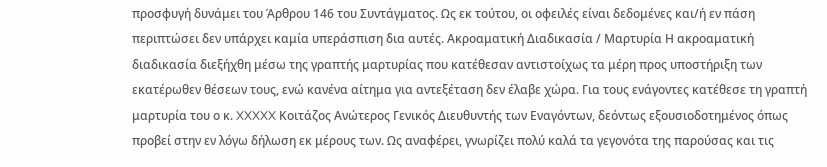προσφυγή δυνάμει του Άρθρου 146 του Συντάγματος. Ως εκ τούτου, οι οφειλές είναι δεδομένες και/ή εν πάση περιπτώσει δεν υπάρχει καμία υπεράσπιση δια αυτές. Ακροαματική Διαδικασία / Μαρτυρία Η ακροαματική διαδικασία διεξήχθη μέσω της γραπτής μαρτυρίας που κατέθεσαν αντιστοίχως τα μέρη προς υποστήριξη των εκατέρωθεν θέσεων τους, ενώ κανένα αίτημα για αντεξέταση δεν έλαβε χώρα. Για τους ενάγοντες κατέθεσε τη γραπτή μαρτυρία του ο κ. XXXXX Κοιτάζος Ανώτερος Γενικός Διευθυντής των Εναγόντων, δεόντως εξουσιοδοτημένος όπως προβεί στην εν λόγω δήλωση εκ μέρους των. Ως αναφέρει, γνωρίζει πολύ καλά τα γεγονότα της παρούσας και τις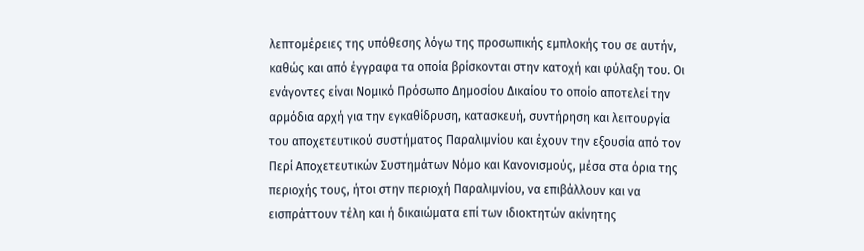λεπτομέρειες της υπόθεσης λόγω της προσωπικής εμπλοκής του σε αυτήν, καθώς και από έγγραφα τα οποία βρίσκονται στην κατοχή και φύλαξη του. Οι ενάγοντες είναι Νομικό Πρόσωπο Δημοσίου Δικαίου το οποίο αποτελεί την αρμόδια αρχή για την εγκαθίδρυση, κατασκευή, συντήρηση και λειτουργία του αποχετευτικού συστήματος Παραλιμνίου και έχουν την εξουσία από τον Περί Αποχετευτικών Συστημάτων Νόμο και Κανονισμούς, μέσα στα όρια της περιοχής τους, ήτοι στην περιοχή Παραλιμνίου, να επιβάλλουν και να εισπράττουν τέλη και ή δικαιώματα επί των ιδιοκτητών ακίνητης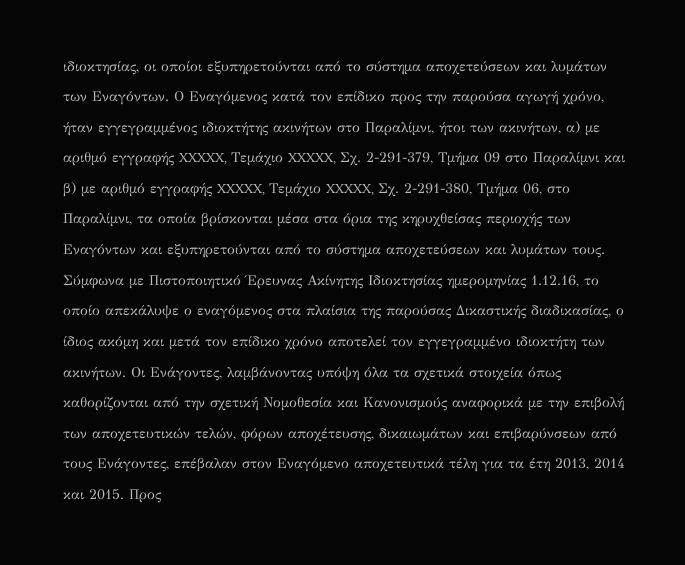ιδιοκτησίας, οι οποίοι εξυπηρετούνται από το σύστημα αποχετεύσεων και λυμάτων των Εναγόντων. Ο Εναγόμενος κατά τον επίδικο προς την παρούσα αγωγή χρόνο, ήταν εγγεγραμμένος ιδιοκτήτης ακινήτων στο Παραλίμνι, ήτοι των ακινήτων, α) με αριθμό εγγραφής XXXXX, Τεμάχιο XXXXX, Σχ. 2-291-379, Τμήμα 09 στο Παραλίμνι και β) με αριθμό εγγραφής XXXXX, Τεμάχιο XXXXX, Σχ. 2-291-380, Τμήμα 06, στο Παραλίμνι, τα οποία βρίσκονται μέσα στα όρια της κηρυχθείσας περιοχής των Εναγόντων και εξυπηρετούνται από το σύστημα αποχετεύσεων και λυμάτων τους. Σύμφωνα με Πιστοποιητικό Έρευνας Ακίνητης Ιδιοκτησίας ημερομηνίας 1.12.16, το οποίο απεκάλυψε ο εναγόμενος στα πλαίσια της παρούσας Δικαστικής διαδικασίας, ο ίδιος ακόμη και μετά τον επίδικο χρόνο αποτελεί τον εγγεγραμμένο ιδιοκτήτη των ακινήτων. Οι Ενάγοντες, λαμβάνοντας υπόψη όλα τα σχετικά στοιχεία όπως καθορίζονται από την σχετική Νομοθεσία και Κανονισμούς αναφορικά με την επιβολή των αποχετευτικών τελών, φόρων αποχέτευσης, δικαιωμάτων και επιβαρύνσεων από τους Ενάγοντες, επέβαλαν στον Εναγόμενο αποχετευτικά τέλη για τα έτη 2013, 2014 και 2015. Προς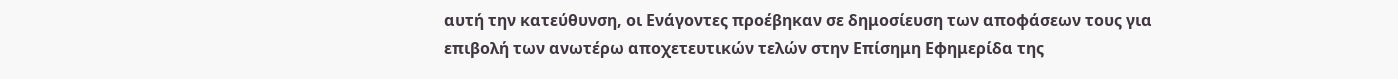αυτή την κατεύθυνση, οι Ενάγοντες προέβηκαν σε δημοσίευση των αποφάσεων τους για επιβολή των ανωτέρω αποχετευτικών τελών στην Επίσημη Εφημερίδα της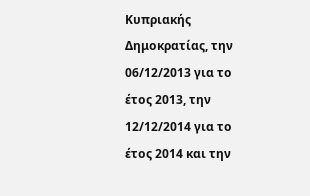Κυπριακής Δημοκρατίας, την 06/12/2013 για το έτος 2013, την 12/12/2014 για το έτος 2014 και την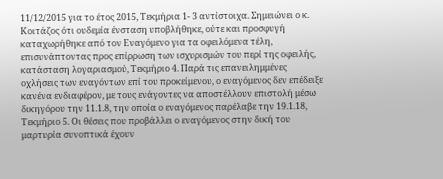11/12/2015 για το έτος 2015, Τεκμήρια 1- 3 αντίστοιχα. Σημειώνει ο κ. Κοιτάζος ότι ουδεμία ένσταση υποβλήθηκε, ούτε και προσφυγή καταχωρήθηκε από τον Εναγόμενο για τα οφειλόμενα τέλη, επισυνάπτοντας προς επίρρωση των ισχυρισμών του περί της οφειλής, κατάσταση λογαριασμού, Τεκμήριο 4. Παρά τις επανειλημμένες οχλήσεις των εναγόντων επί του προκείμενου, ο εναγόμενος δεν επέδειξε κανένα ενδιαφέρον, με τους ενάγοντες να αποστέλλουν επιστολή μέσω δικηγόρου την 11.1.8, την οποία ο εναγόμενος παρέλαβε την 19.1.18, Τεκμήριο 5. Οι θέσεις που προβάλλει ο εναγόμενος στην δική του μαρτυρία συνοπτικά έχουν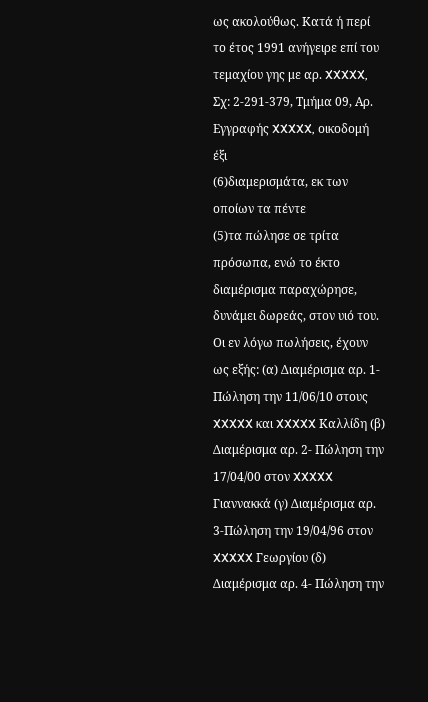ως ακολούθως. Κατά ή περί το έτος 1991 ανήγειρε επί του τεμαχίου γης με αρ. XXXXX, Σχ: 2-291-379, Τμήμα 09, Αρ. Εγγραφής XXXXX, οικοδομή έξι
(6)διαμερισμάτα, εκ των οποίων τα πέντε
(5)τα πώλησε σε τρίτα πρόσωπα, ενώ το έκτο διαμέρισμα παραχώρησε, δυνάμει δωρεάς, στον υιό του. Οι εν λόγω πωλήσεις, έχουν ως εξής: (α) Διαμέρισμα αρ. 1- Πώληση την 11/06/10 στους XXXXX και XXXXX Καλλίδη (β) Διαμέρισμα αρ. 2- Πώληση την 17/04/00 στον XXXXX Γιαννακκά (γ) Διαμέρισμα αρ. 3-Πώληση την 19/04/96 στον XXXXX Γεωργίου (δ) Διαμέρισμα αρ. 4- Πώληση την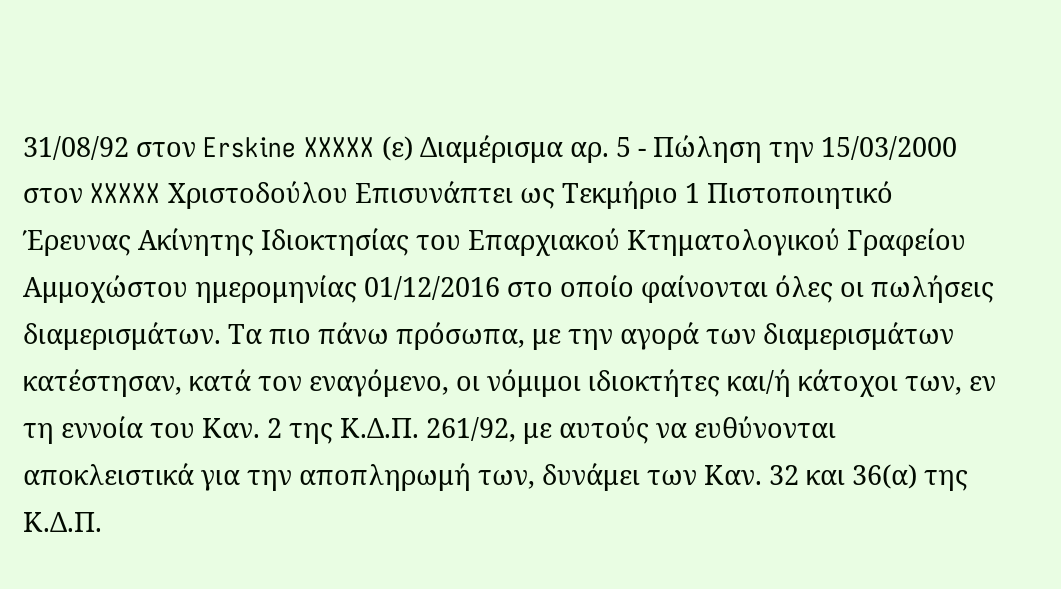31/08/92 στον Erskine XXXXX (ε) Διαμέρισμα αρ. 5 - Πώληση την 15/03/2000 στον XXXXX Χριστοδούλου Επισυνάπτει ως Τεκμήριο 1 Πιστοποιητικό Έρευνας Ακίνητης Ιδιοκτησίας του Επαρχιακού Κτηματολογικού Γραφείου Αμμοχώστου ημερομηνίας 01/12/2016 στο οποίο φαίνονται όλες οι πωλήσεις διαμερισμάτων. Τα πιο πάνω πρόσωπα, με την αγορά των διαμερισμάτων κατέστησαν, κατά τον εναγόμενο, οι νόμιμοι ιδιοκτήτες και/ή κάτοχοι των, εν τη εννοία του Καν. 2 της Κ.Δ.Π. 261/92, με αυτούς να ευθύνονται αποκλειστικά για την αποπληρωμή των, δυνάμει των Καν. 32 και 36(α) της Κ.Δ.Π.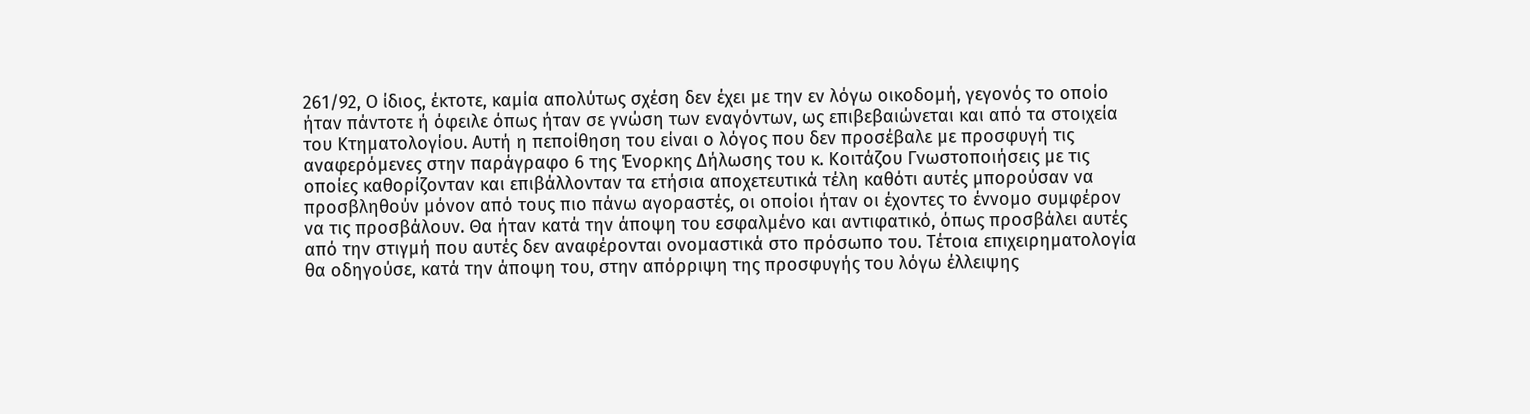261/92, Ο ίδιος, έκτοτε, καμία απολύτως σχέση δεν έχει με την εν λόγω οικοδομή, γεγονός το οποίο ήταν πάντοτε ή όφειλε όπως ήταν σε γνώση των εναγόντων, ως επιβεβαιώνεται και από τα στοιχεία του Κτηματολογίου. Αυτή η πεποίθηση του είναι ο λόγος που δεν προσέβαλε με προσφυγή τις αναφερόμενες στην παράγραφο 6 της Ένορκης Δήλωσης του κ. Κοιτάζου Γνωστοποιήσεις με τις οποίες καθορίζονταν και επιβάλλονταν τα ετήσια αποχετευτικά τέλη καθότι αυτές μπορούσαν να προσβληθούν μόνον από τους πιο πάνω αγοραστές, οι οποίοι ήταν οι έχοντες το έννομο συμφέρον να τις προσβάλουν. Θα ήταν κατά την άποψη του εσφαλμένο και αντιφατικό, όπως προσβάλει αυτές από την στιγμή που αυτές δεν αναφέρονται ονομαστικά στο πρόσωπο του. Τέτοια επιχειρηματολογία θα οδηγούσε, κατά την άποψη του, στην απόρριψη της προσφυγής του λόγω έλλειψης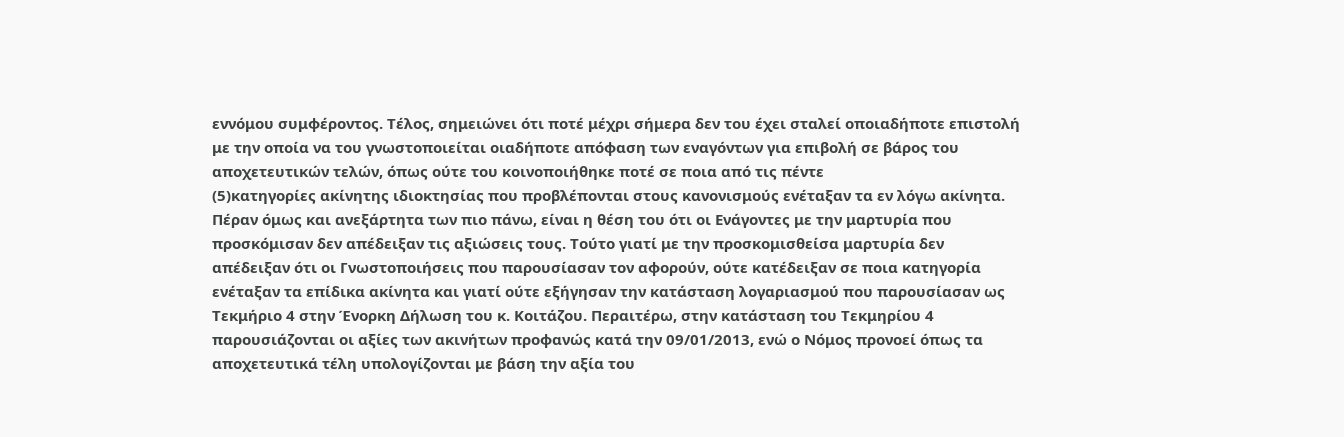εννόμου συμφέροντος. Τέλος, σημειώνει ότι ποτέ μέχρι σήμερα δεν του έχει σταλεί οποιαδήποτε επιστολή με την οποία να του γνωστοποιείται οιαδήποτε απόφαση των εναγόντων για επιβολή σε βάρος του αποχετευτικών τελών, όπως ούτε του κοινοποιήθηκε ποτέ σε ποια από τις πέντε
(5)κατηγορίες ακίνητης ιδιοκτησίας που προβλέπονται στους κανονισμούς ενέταξαν τα εν λόγω ακίνητα. Πέραν όμως και ανεξάρτητα των πιο πάνω, είναι η θέση του ότι οι Ενάγοντες με την μαρτυρία που προσκόμισαν δεν απέδειξαν τις αξιώσεις τους. Τούτο γιατί με την προσκομισθείσα μαρτυρία δεν απέδειξαν ότι οι Γνωστοποιήσεις που παρουσίασαν τον αφορούν, ούτε κατέδειξαν σε ποια κατηγορία ενέταξαν τα επίδικα ακίνητα και γιατί ούτε εξήγησαν την κατάσταση λογαριασμού που παρουσίασαν ως Τεκμήριο 4 στην Ένορκη Δήλωση του κ. Κοιτάζου. Περαιτέρω, στην κατάσταση του Τεκμηρίου 4 παρουσιάζονται οι αξίες των ακινήτων προφανώς κατά την 09/01/2013, ενώ ο Νόμος προνοεί όπως τα αποχετευτικά τέλη υπολογίζονται με βάση την αξία του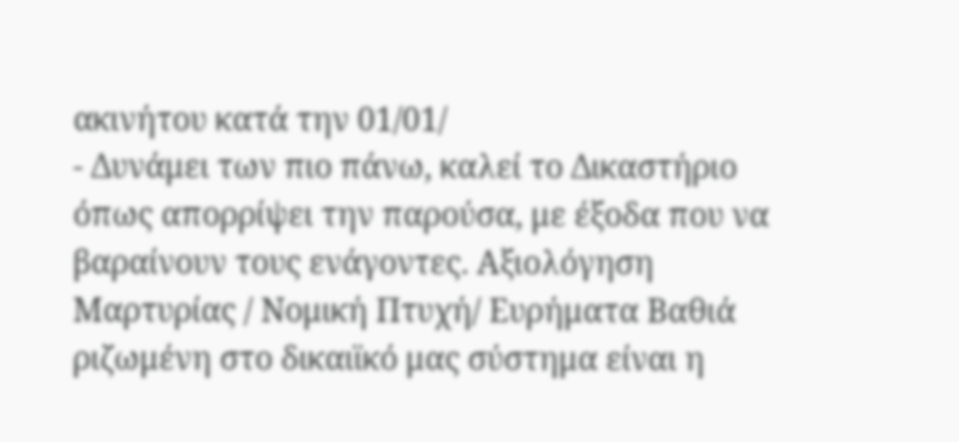ακινήτου κατά την 01/01/
- Δυνάμει των πιο πάνω, καλεί το Δικαστήριο όπως απορρίψει την παρούσα, με έξοδα που να βαραίνουν τους ενάγοντες. Αξιολόγηση Μαρτυρίας / Νομική Πτυχή/ Ευρήματα Βαθιά ριζωμένη στο δικαιϊκό μας σύστημα είναι η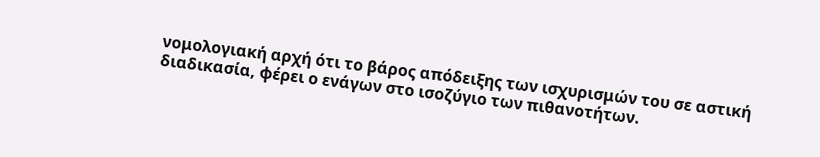νομολογιακή αρχή ότι το βάρος απόδειξης των ισχυρισμών του σε αστική διαδικασία, φέρει ο ενάγων στο ισοζύγιο των πιθανοτήτων.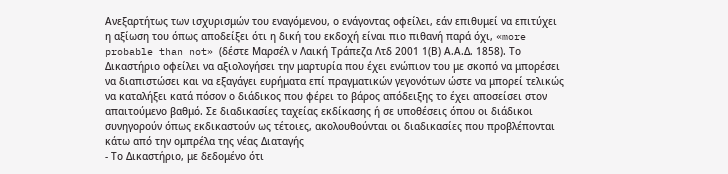Ανεξαρτήτως των ισχυρισμών του εναγόμενου, ο ενάγοντας οφείλει, εάν επιθυμεί να επιτύχει η αξίωση του όπως αποδείξει ότι η δική του εκδοχή είναι πιο πιθανή παρά όχι, «more probable than not» (δέστε Μαρσέλ ν Λαική Τράπεζα Λτδ 2001 1(Β) Α.Α.Δ. 1858). Το Δικαστήριο οφείλει να αξιολογήσει την μαρτυρία που έχει ενώπιον του με σκοπό να μπορέσει να διαπιστώσει και να εξαγάγει ευρήματα επί πραγματικών γεγονότων ώστε να μπορεί τελικώς να καταλήξει κατά πόσον ο διάδικος που φέρει το βάρος απόδειξης το έχει αποσείσει στον απαιτούμενο βαθμό. Σε διαδικασίες ταχείας εκδίκασης ή σε υποθέσεις όπου οι διάδικοι συνηγορούν όπως εκδικαστούν ως τέτοιες, ακολουθούνται οι διαδικασίες που προβλέπονται κάτω από την ομπρέλα της νέας Διαταγής
- Το Δικαστήριο, με δεδομένο ότι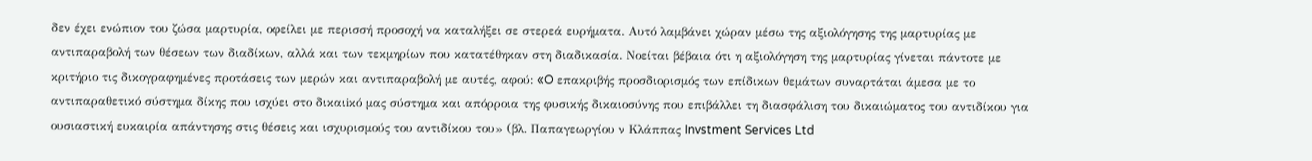δεν έχει ενώπιον του ζώσα μαρτυρία, οφείλει με περισσή προσοχή να καταλήξει σε στερεά ευρήματα. Αυτό λαμβάνει χώραν μέσω της αξιολόγησης της μαρτυρίας με αντιπαραβολή των θέσεων των διαδίκων, αλλά και των τεκμηρίων που κατατέθηκαν στη διαδικασία. Νοείται βέβαια ότι η αξιολόγηση της μαρτυρίας γίνεται πάντοτε με κριτήριο τις δικογραφημένες προτάσεις των μερών και αντιπαραβολή με αυτές, αφού: «O επακριβής προσδιορισμός των επίδικων θεμάτων συναρτάται άμεσα με το αντιπαραθετικό σύστημα δίκης που ισχύει στο δικαιiκό μας σύστημα και απόρροια της φυσικής δικαιοσύνης που επιβάλλει τη διασφάλιση του δικαιώματος του αντιδίκου για ουσιαστική ευκαιρία απάντησης στις θέσεις και ισχυρισμούς του αντιδίκου του» (βλ. Παπαγεωργίου ν Κλάππας Invstment Services Ltd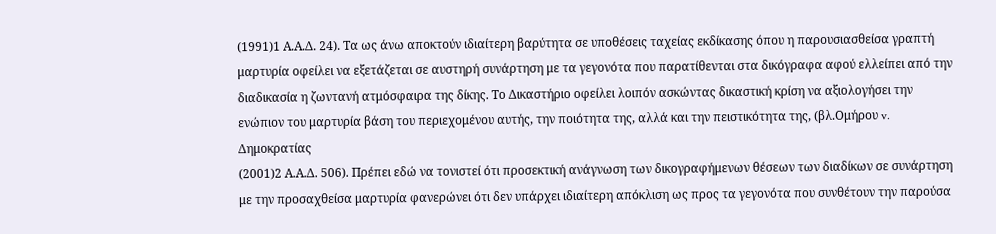(1991)1 Α.Α.Δ. 24). Τα ως άνω αποκτούν ιδιαίτερη βαρύτητα σε υποθέσεις ταχείας εκδίκασης όπου η παρουσιασθείσα γραπτή μαρτυρία οφείλει να εξετάζεται σε αυστηρή συνάρτηση με τα γεγονότα που παρατίθενται στα δικόγραφα αφού ελλείπει από την διαδικασία η ζωντανή ατμόσφαιρα της δίκης. Το Δικαστήριο οφείλει λοιπόν ασκώντας δικαστική κρίση να αξιολογήσει την ενώπιον του μαρτυρία βάση του περιεχομένου αυτής, την ποιότητα της, αλλά και την πειστικότητα της, (βλ.Ομήρου v. Δημοκρατίας
(2001)2 Α.Α.Δ. 506). Πρέπει εδώ να τονιστεί ότι προσεκτική ανάγνωση των δικογραφήμενων θέσεων των διαδίκων σε συνάρτηση με την προσαχθείσα μαρτυρία φανερώνει ότι δεν υπάρχει ιδιαίτερη απόκλιση ως προς τα γεγονότα που συνθέτουν την παρούσα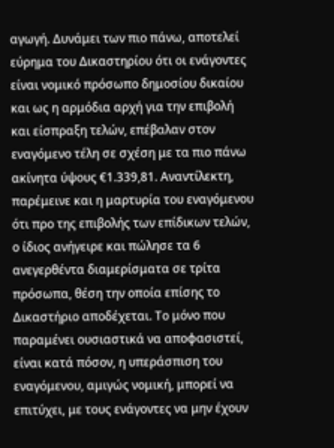αγωγή. Δυνάμει των πιο πάνω, αποτελεί εύρημα του Δικαστηρίου ότι οι ενάγοντες είναι νομικό πρόσωπο δημοσίου δικαίου και ως η αρμόδια αρχή για την επιβολή και είσπραξη τελών, επέβαλαν στον εναγόμενο τέλη σε σχέση με τα πιο πάνω ακίνητα ύψους €1.339,81. Αναντίλεκτη, παρέμεινε και η μαρτυρία του εναγόμενου ότι προ της επιβολής των επίδικων τελών, ο ίδιος ανήγειρε και πώλησε τα 6 ανεγερθέντα διαμερίσματα σε τρίτα πρόσωπα, θέση την οποία επίσης το Δικαστήριο αποδέχεται. Το μόνο που παραμένει ουσιαστικά να αποφασιστεί, είναι κατά πόσον, η υπεράσπιση του εναγόμενου, αμιγώς νομική, μπορεί να επιτύχει, με τους ενάγοντες να μην έχουν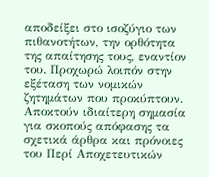αποδείξει στο ισοζύγιο των πιθανοτήτων, την ορθότητα της απαίτησης τους, εναντίον του. Προχωρώ λοιπόν στην εξέταση των νομικών ζητημάτων που προκύπτουν. Αποκτούν ιδιαίτερη σημασία για σκοπούς απόφασης τα σχετικά άρθρα και πρόνοιες του Περί Αποχετευτικών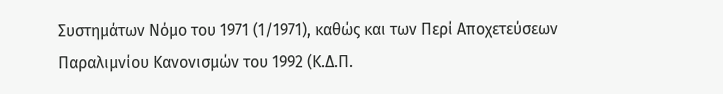Συστημάτων Νόμο του 1971 (1/1971), καθώς και των Περί Αποχετεύσεων Παραλιμνίου Κανονισμών του 1992 (Κ.Δ.Π.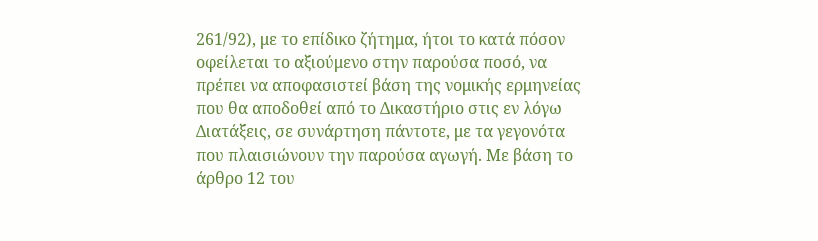261/92), με το επίδικο ζήτημα, ήτοι το κατά πόσον οφείλεται το αξιούμενο στην παρούσα ποσό, να πρέπει να αποφασιστεί βάση της νομικής ερμηνείας που θα αποδοθεί από το Δικαστήριο στις εν λόγω Διατάξεις, σε συνάρτηση πάντοτε, με τα γεγονότα που πλαισιώνουν την παρούσα αγωγή. Με βάση το άρθρο 12 του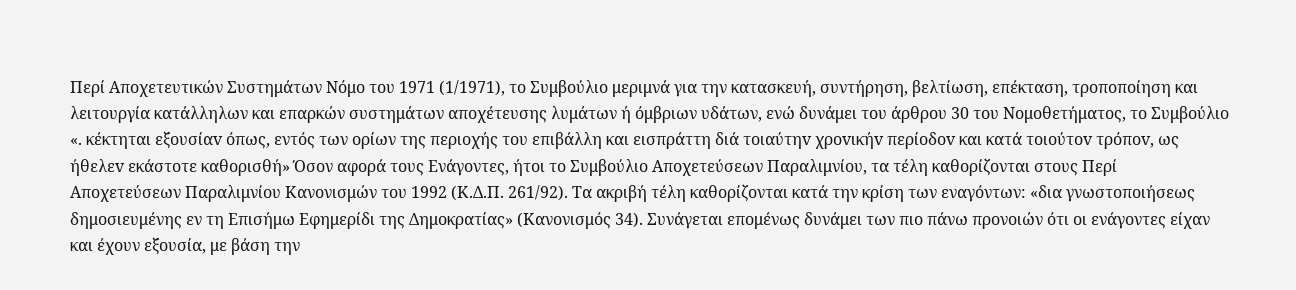Περί Αποχετευτικών Συστημάτων Νόμο του 1971 (1/1971), το Συμβούλιο μεριμνά για την κατασκευή, συντήρηση, βελτίωση, επέκταση, τροποποίηση και λειτουργία κατάλληλων και επαρκών συστημάτων αποχέτευσης λυμάτων ή όμβριων υδάτων, ενώ δυνάμει του άρθρου 30 του Νομοθετήματος, το Συμβούλιο «. κέκτηται εξoυσίαv όπως, εντός των ορίων της περιοχής του επιβάλλη και εισπράττη διά τoιαύτηv χρovικήv περίoδov και κατά τoιoύτov τρόπov, ως ήθελεv εκάστοτε καθoρισθή» Όσον αφορά τους Ενάγοντες, ήτοι το Συμβούλιο Αποχετεύσεων Παραλιμνίου, τα τέλη καθορίζονται στους Περί Αποχετεύσεων Παραλιμνίου Κανονισμών του 1992 (Κ.Δ.Π. 261/92). Τα ακριβή τέλη καθορίζονται κατά την κρίση των εναγόντων: «δια γνωστοποιήσεως δημοσιευμένης εν τη Επισήμω Εφημερίδι της Δημοκρατίας» (Κανονισμός 34). Συνάγεται επομένως δυνάμει των πιο πάνω προνοιών ότι οι ενάγοντες είχαν και έχουν εξουσία, με βάση την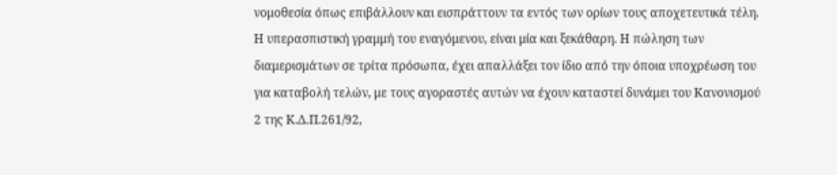νομοθεσία όπως επιβάλλουν και εισπράττουν τα εντός των ορίων τους αποχετευτικά τέλη. Η υπερασπιστική γραμμή του εναγόμενου, είναι μία και ξεκάθαρη. Η πώληση των διαμερισμάτων σε τρίτα πρόσωπα, έχει απαλλάξει τον ίδιο από την όποια υποχρέωση του για καταβολή τελών, με τους αγοραστές αυτών να έχουν καταστεί δυνάμει του Κανονισμού 2 της Κ.Δ.Π.261/92,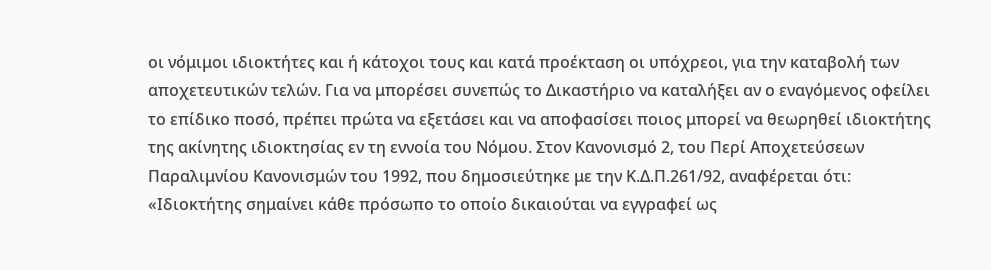οι νόμιμοι ιδιοκτήτες και ή κάτοχοι τους και κατά προέκταση οι υπόχρεοι, για την καταβολή των αποχετευτικών τελών. Για να μπορέσει συνεπώς το Δικαστήριο να καταλήξει αν ο εναγόμενος οφείλει το επίδικο ποσό, πρέπει πρώτα να εξετάσει και να αποφασίσει ποιος μπορεί να θεωρηθεί ιδιοκτήτης της ακίνητης ιδιοκτησίας εν τη εννοία του Νόμου. Στον Κανονισμό 2, του Περί Αποχετεύσεων Παραλιμνίου Κανονισμών του 1992, που δημοσιεύτηκε με την Κ.Δ.Π.261/92, αναφέρεται ότι: «Ιδιοκτήτης σημαίνει κάθε πρόσωπο το οποίο δικαιούται να εγγραφεί ως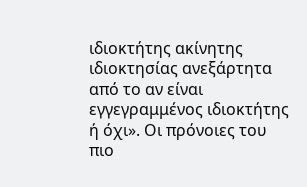ιδιοκτήτης ακίνητης ιδιοκτησίας ανεξάρτητα από το αν είναι εγγεγραμμένος ιδιοκτήτης ή όχι». Οι πρόνοιες του πιο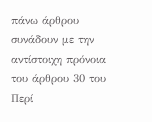πάνω άρθρου συνάδουν με την αντίστοιχη πρόνοια του άρθρου 30 του Περί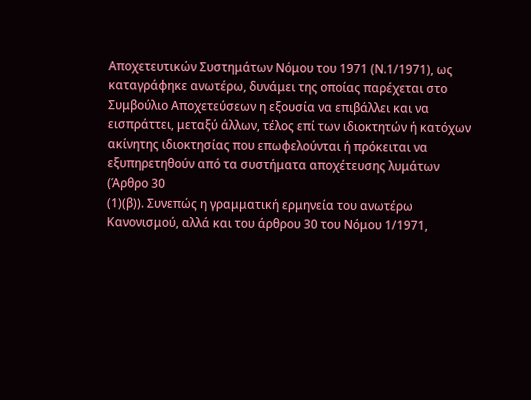Αποχετευτικών Συστημάτων Νόμου του 1971 (Ν.1/1971), ως καταγράφηκε ανωτέρω, δυνάμει της οποίας παρέχεται στο Συμβούλιο Αποχετεύσεων η εξουσία να επιβάλλει και να εισπράττει, μεταξύ άλλων, τέλος επί των ιδιοκτητών ή κατόχων ακίνητης ιδιοκτησίας που επωφελούνται ή πρόκειται να εξυπηρετηθούν από τα συστήματα αποχέτευσης λυμάτων (Άρθρο 30
(1)(β)). Συνεπώς η γραμματική ερμηνεία του ανωτέρω Κανονισμού, αλλά και του άρθρου 30 του Νόμου 1/1971,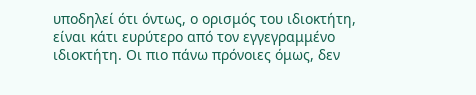υποδηλεί ότι όντως, ο ορισμός του ιδιοκτήτη, είναι κάτι ευρύτερο από τον εγγεγραμμένο ιδιοκτήτη. Οι πιο πάνω πρόνοιες όμως, δεν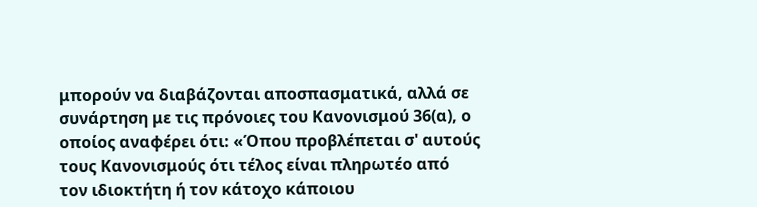μπορούν να διαβάζονται αποσπασματικά, αλλά σε συνάρτηση με τις πρόνοιες του Κανονισμού 36(α), ο οποίος αναφέρει ότι: «Όπου προβλέπεται σ' αυτούς τους Κανονισμούς ότι τέλος είναι πληρωτέο από τον ιδιοκτήτη ή τον κάτοχο κάποιου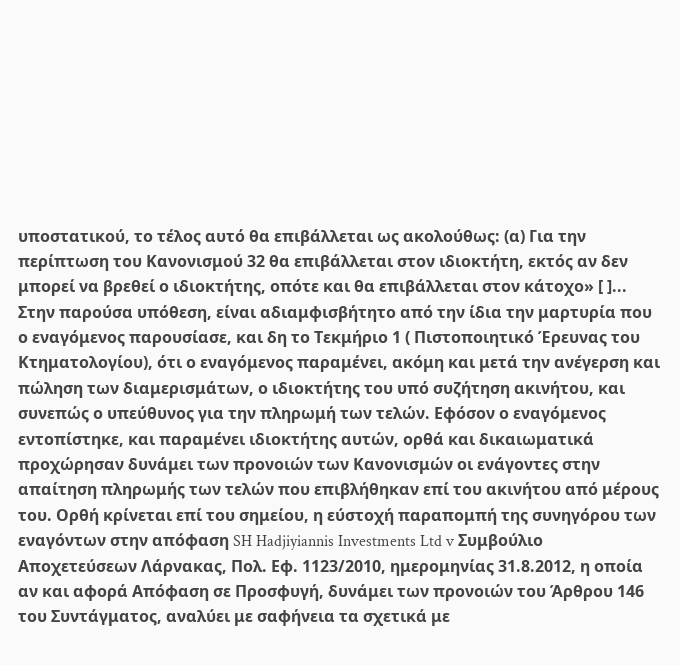υποστατικού, το τέλος αυτό θα επιβάλλεται ως ακολούθως: (α) Για την περίπτωση του Κανονισμού 32 θα επιβάλλεται στον ιδιοκτήτη, εκτός αν δεν μπορεί να βρεθεί ο ιδιοκτήτης, οπότε και θα επιβάλλεται στον κάτοχο» [ ]... Στην παρούσα υπόθεση, είναι αδιαμφισβήτητο από την ίδια την μαρτυρία που ο εναγόμενος παρουσίασε, και δη το Τεκμήριο 1 ( Πιστοποιητικό Έρευνας του Κτηματολογίου), ότι ο εναγόμενος παραμένει, ακόμη και μετά την ανέγερση και πώληση των διαμερισμάτων, ο ιδιοκτήτης του υπό συζήτηση ακινήτου, και συνεπώς ο υπεύθυνος για την πληρωμή των τελών. Εφόσον ο εναγόμενος εντοπίστηκε, και παραμένει ιδιοκτήτης αυτών, ορθά και δικαιωματικά προχώρησαν δυνάμει των προνοιών των Κανονισμών οι ενάγοντες στην απαίτηση πληρωμής των τελών που επιβλήθηκαν επί του ακινήτου από μέρους του. Ορθή κρίνεται επί του σημείου, η εύστοχή παραπομπή της συνηγόρου των εναγόντων στην απόφαση SH Hadjiyiannis Investments Ltd v Συμβούλιο Αποχετεύσεων Λάρνακας, Πολ. Εφ. 1123/2010, ημερομηνίας 31.8.2012, η οποία αν και αφορά Απόφαση σε Προσφυγή, δυνάμει των προνοιών του Άρθρου 146 του Συντάγματος, αναλύει με σαφήνεια τα σχετικά με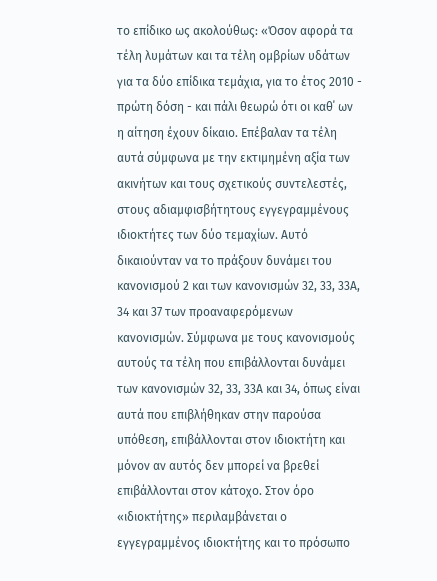το επίδικο ως ακολούθως: «Όσον αφορά τα τέλη λυμάτων και τα τέλη ομβρίων υδάτων για τα δύο επίδικα τεμάχια, για το έτος 2010 - πρώτη δόση - και πάλι θεωρώ ότι οι καθ΄ ων η αίτηση έχουν δίκαιο. Επέβαλαν τα τέλη αυτά σύμφωνα με την εκτιμημένη αξία των ακινήτων και τους σχετικούς συντελεστές, στους αδιαμφισβήτητους εγγεγραμμένους ιδιοκτήτες των δύο τεμαχίων. Αυτό δικαιούνταν να το πράξουν δυνάμει του κανονισμού 2 και των κανονισμών 32, 33, 33Α, 34 και 37 των προαναφερόμενων κανονισμών. Σύμφωνα με τους κανονισμούς αυτούς τα τέλη που επιβάλλονται δυνάμει των κανονισμών 32, 33, 33Α και 34, όπως είναι αυτά που επιβλήθηκαν στην παρούσα υπόθεση, επιβάλλονται στον ιδιοκτήτη και μόνον αν αυτός δεν μπορεί να βρεθεί επιβάλλονται στον κάτοχο. Στον όρο «ιδιοκτήτης» περιλαμβάνεται ο εγγεγραμμένος ιδιοκτήτης και το πρόσωπο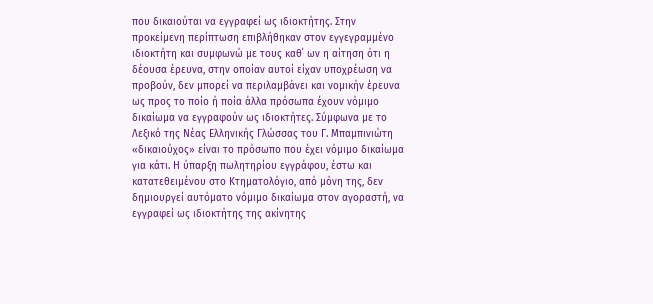που δικαιούται να εγγραφεί ως ιδιοκτήτης. Στην προκείμενη περίπτωση επιβλήθηκαν στον εγγεγραμμένο ιδιοκτήτη και συμφωνώ με τους καθ΄ ων η αίτηση ότι η δέουσα έρευνα, στην οποίαν αυτοί είχαν υποχρέωση να προβούν, δεν μπορεί να περιλαμβάνει και νομικήν έρευνα ως προς το ποίο ή ποία άλλα πρόσωπα έχουν νόμιμο δικαίωμα να εγγραφούν ως ιδιοκτήτες. Σύμφωνα με το Λεξικό της Νέας Ελληνικής Γλώσσας του Γ. Μπαμπινιώτη «δικαιούχος» είναι το πρόσωπο που έχει νόμιμο δικαίωμα για κάτι. Η ύπαρξη πωλητηρίου εγγράφου, έστω και κατατεθειμένου στο Κτηματολόγιο, από μόνη της, δεν δημιουργεί αυτόματο νόμιμο δικαίωμα στον αγοραστή, να εγγραφεί ως ιδιοκτήτης της ακίνητης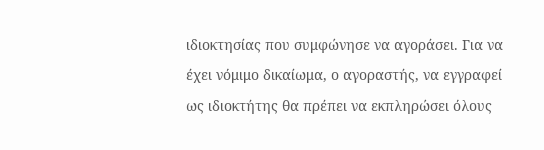ιδιοκτησίας που συμφώνησε να αγοράσει. Για να έχει νόμιμο δικαίωμα, ο αγοραστής, να εγγραφεί ως ιδιοκτήτης θα πρέπει να εκπληρώσει όλους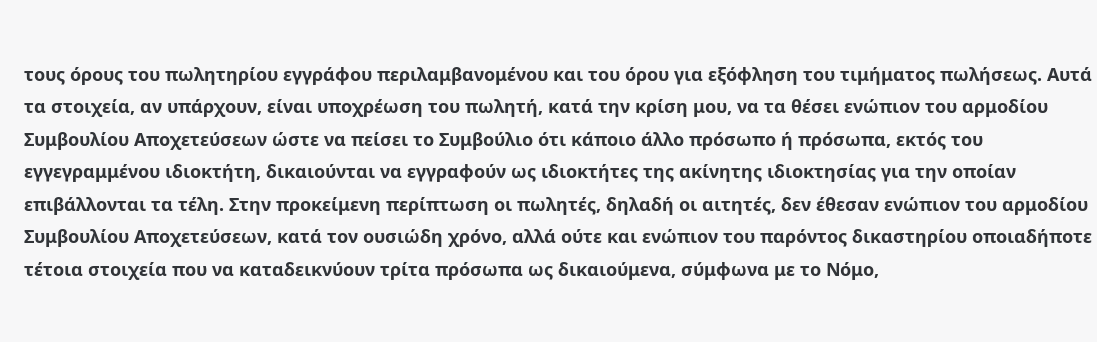τους όρους του πωλητηρίου εγγράφου περιλαμβανομένου και του όρου για εξόφληση του τιμήματος πωλήσεως. Αυτά τα στοιχεία, αν υπάρχουν, είναι υποχρέωση του πωλητή, κατά την κρίση μου, να τα θέσει ενώπιον του αρμοδίου Συμβουλίου Αποχετεύσεων ώστε να πείσει το Συμβούλιο ότι κάποιο άλλο πρόσωπο ή πρόσωπα, εκτός του εγγεγραμμένου ιδιοκτήτη, δικαιούνται να εγγραφούν ως ιδιοκτήτες της ακίνητης ιδιοκτησίας για την οποίαν επιβάλλονται τα τέλη. Στην προκείμενη περίπτωση οι πωλητές, δηλαδή οι αιτητές, δεν έθεσαν ενώπιον του αρμοδίου Συμβουλίου Αποχετεύσεων, κατά τον ουσιώδη χρόνο, αλλά ούτε και ενώπιον του παρόντος δικαστηρίου οποιαδήποτε τέτοια στοιχεία που να καταδεικνύουν τρίτα πρόσωπα ως δικαιούμενα, σύμφωνα με το Νόμο,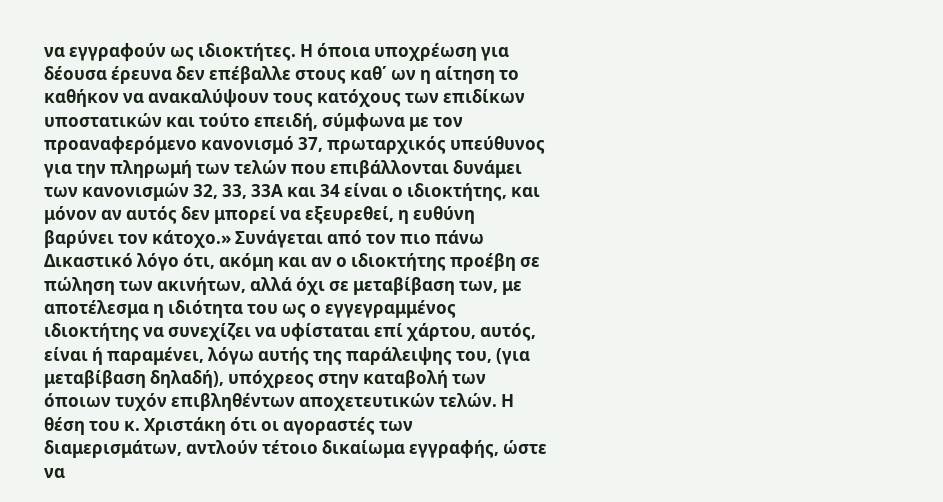να εγγραφούν ως ιδιοκτήτες. Η όποια υποχρέωση για δέουσα έρευνα δεν επέβαλλε στους καθ΄ ων η αίτηση το καθήκον να ανακαλύψουν τους κατόχους των επιδίκων υποστατικών και τούτο επειδή, σύμφωνα με τον προαναφερόμενο κανονισμό 37, πρωταρχικός υπεύθυνος για την πληρωμή των τελών που επιβάλλονται δυνάμει των κανονισμών 32, 33, 33Α και 34 είναι ο ιδιοκτήτης, και μόνον αν αυτός δεν μπορεί να εξευρεθεί, η ευθύνη βαρύνει τον κάτοχο.» Συνάγεται από τον πιο πάνω Δικαστικό λόγο ότι, ακόμη και αν ο ιδιοκτήτης προέβη σε πώληση των ακινήτων, αλλά όχι σε μεταβίβαση των, με αποτέλεσμα η ιδιότητα του ως ο εγγεγραμμένος ιδιοκτήτης να συνεχίζει να υφίσταται επί χάρτου, αυτός, είναι ή παραμένει, λόγω αυτής της παράλειψης του, (για μεταβίβαση δηλαδή), υπόχρεος στην καταβολή των όποιων τυχόν επιβληθέντων αποχετευτικών τελών. Η θέση του κ. Χριστάκη ότι οι αγοραστές των διαμερισμάτων, αντλούν τέτοιο δικαίωμα εγγραφής, ώστε να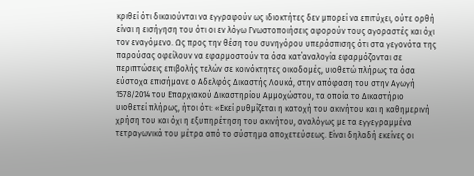κριθεί ότι δικαιούνται να εγγραφούν ως ιδιοκτήτες δεν μπορεί να επιτύχει, ούτε ορθή είναι η εισήγηση του ότι οι εν λόγω Γνωστοποιήσεις αφορούν τους αγοραστές και όχι τον εναγόμενο. Ως προς την θέση του συνηγόρου υπεράσπισης ότι στα γεγονότα της παρούσας οφείλουν να εφαρμοστούν τα όσα κατ΄αναλογία εφαρμόζονται σε περιπτώσεις επιβολής τελών σε κοινόκτητες οικοδομές, υιοθετώ πλήρως τα όσα εύστοχα επισήμανε ο Αδελφός Δικαστής Λουκά, στην απόφαση του στην Αγωγή 1578/2014 του Επαρχιακού Δικαστηρίου Αμμοχώστου, τα οποία το Δικαστήριο υιοθετεί πλήρως, ήτοι ότι: «Εκεί ρυθμίζεται η κατοχή του ακινήτου και η καθημερινή χρήση του και όχι η εξυπηρέτηση του ακινήτου, αναλόγως με τα εγγεγραμμένα τετραγωνικά του μέτρα από το σύστημα αποχετεύσεως. Είναι δηλαδή εκείνες οι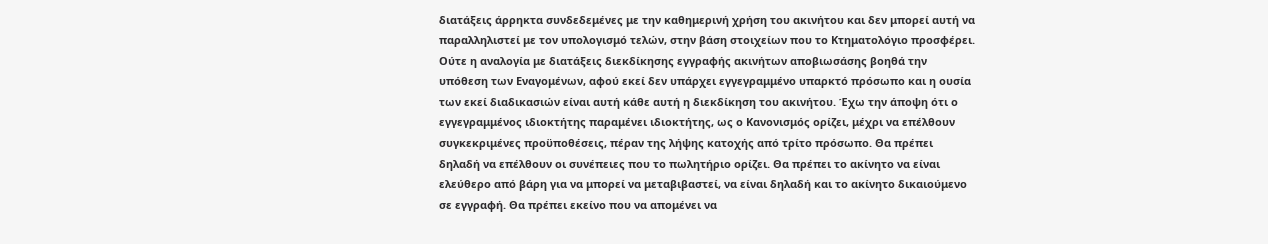διατάξεις άρρηκτα συνδεδεμένες με την καθημερινή χρήση του ακινήτου και δεν μπορεί αυτή να παραλληλιστεί με τον υπολογισμό τελών, στην βάση στοιχείων που το Κτηματολόγιο προσφέρει. Ούτε η αναλογία με διατάξεις διεκδίκησης εγγραφής ακινήτων αποβιωσάσης βοηθά την υπόθεση των Εναγομένων, αφού εκεί δεν υπάρχει εγγεγραμμένο υπαρκτό πρόσωπο και η ουσία των εκεί διαδικασιών είναι αυτή κάθε αυτή η διεκδίκηση του ακινήτου. Έχω την άποψη ότι ο εγγεγραμμένος ιδιοκτήτης παραμένει ιδιοκτήτης, ως ο Κανονισμός ορίζει, μέχρι να επέλθουν συγκεκριμένες προϋποθέσεις, πέραν της λήψης κατοχής από τρίτο πρόσωπο. Θα πρέπει δηλαδή να επέλθουν οι συνέπειες που το πωλητήριο ορίζει. Θα πρέπει το ακίνητο να είναι ελεύθερο από βάρη για να μπορεί να μεταβιβαστεί, να είναι δηλαδή και το ακίνητο δικαιούμενο σε εγγραφή. Θα πρέπει εκείνο που να απομένει να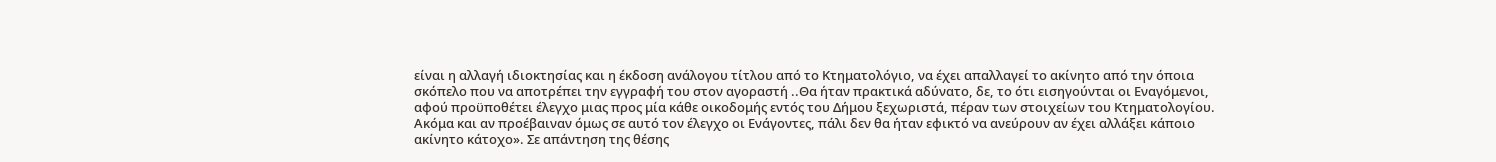είναι η αλλαγή ιδιοκτησίας και η έκδοση ανάλογου τίτλου από το Κτηματολόγιο, να έχει απαλλαγεί το ακίνητο από την όποια σκόπελο που να αποτρέπει την εγγραφή του στον αγοραστή ..Θα ήταν πρακτικά αδύνατο, δε, το ότι εισηγούνται οι Εναγόμενοι, αφού προϋποθέτει έλεγχο μιας προς μία κάθε οικοδομής εντός του Δήμου ξεχωριστά, πέραν των στοιχείων του Κτηματολογίου. Ακόμα και αν προέβαιναν όμως σε αυτό τον έλεγχο οι Ενάγοντες, πάλι δεν θα ήταν εφικτό να ανεύρουν αν έχει αλλάξει κάποιο ακίνητο κάτοχο». Σε απάντηση της θέσης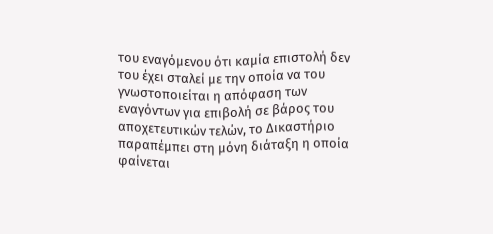του εναγόμενου ότι καμία επιστολή δεν του έχει σταλεί με την οποία να του γνωστοποιείται η απόφαση των εναγόντων για επιβολή σε βάρος του αποχετευτικών τελών, το Δικαστήριο παραπέμπει στη μόνη διάταξη η οποία φαίνεται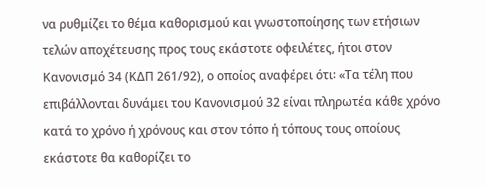να ρυθμίζει το θέμα καθορισμού και γνωστοποίησης των ετήσιων τελών αποχέτευσης προς τους εκάστοτε οφειλέτες, ήτοι στον Κανονισμό 34 (ΚΔΠ 261/92), ο οποίος αναφέρει ότι꞉ «Τα τέλη που επιβάλλονται δυνάμει του Κανονισμού 32 είναι πληρωτέα κάθε χρόνο κατά το χρόνο ή χρόνους και στον τόπο ή τόπους τους οποίους εκάστοτε θα καθορίζει το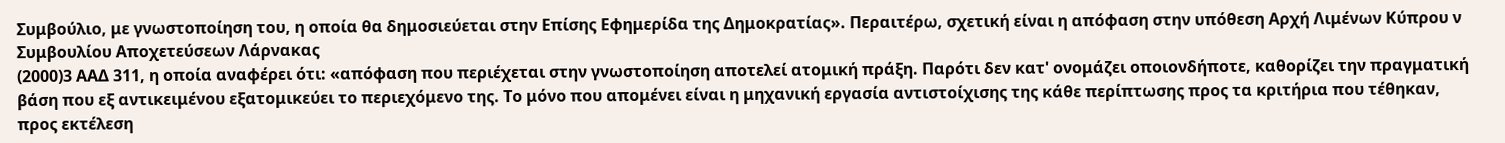Συμβούλιο, με γνωστοποίηση του, η οποία θα δημοσιεύεται στην Επίσης Εφημερίδα της Δημοκρατίας». Περαιτέρω, σχετική είναι η απόφαση στην υπόθεση Αρχή Λιμένων Κύπρου ν Συμβουλίου Αποχετεύσεων Λάρνακας
(2000)3 ΑΑΔ 311, η οποία αναφέρει ότι: «απόφαση που περιέχεται στην γνωστοποίηση αποτελεί ατομική πράξη. Παρότι δεν κατ' ονομάζει οποιονδήποτε, καθορίζει την πραγματική βάση που εξ αντικειμένου εξατομικεύει το περιεχόμενο της. Το μόνο που απομένει είναι η μηχανική εργασία αντιστοίχισης της κάθε περίπτωσης προς τα κριτήρια που τέθηκαν, προς εκτέλεση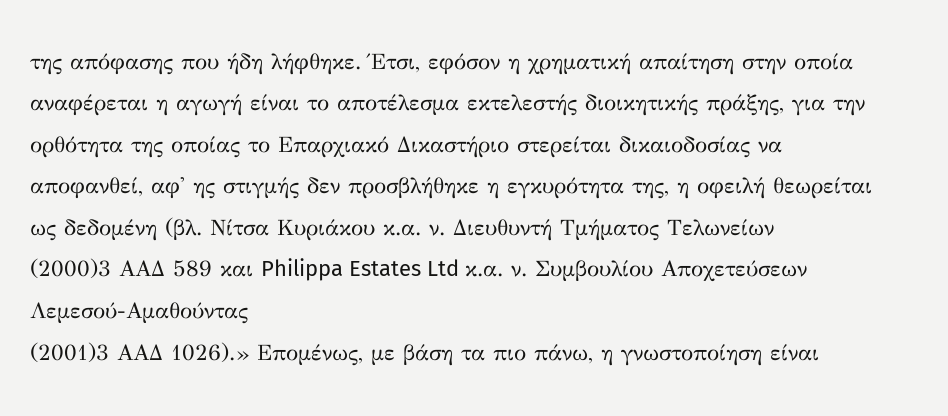της απόφασης που ήδη λήφθηκε. Έτσι, εφόσον η χρηματική απαίτηση στην οποία αναφέρεται η αγωγή είναι το αποτέλεσμα εκτελεστής διοικητικής πράξης, για την ορθότητα της οποίας το Επαρχιακό Δικαστήριο στερείται δικαιοδοσίας να αποφανθεί, αφ' ης στιγμής δεν προσβλήθηκε η εγκυρότητα της, η οφειλή θεωρείται ως δεδομένη (βλ. Νίτσα Κυριάκου κ.α. ν. Διευθυντή Τμήματος Τελωνείων
(2000)3 ΑΑΔ 589 και Philippa Estates Ltd κ.α. ν. Συμβουλίου Αποχετεύσεων Λεμεσού-Αμαθούντας
(2001)3 ΑΑΔ 1026).» Επομένως, με βάση τα πιο πάνω, η γνωστοποίηση είναι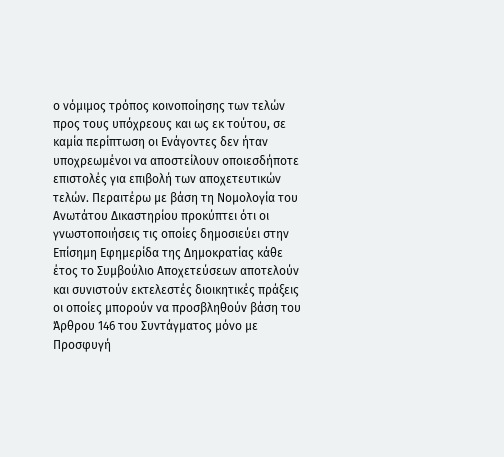ο νόμιμος τρόπος κοινοποίησης των τελών προς τους υπόχρεους και ως εκ τούτου, σε καμία περίπτωση οι Ενάγοντες δεν ήταν υποχρεωμένοι να αποστείλουν οποιεσδήποτε επιστολές για επιβολή των αποχετευτικών τελών. Περαιτέρω με βάση τη Νομολογία του Ανωτάτου Δικαστηρίου προκύπτει ότι οι γνωστοποιήσεις τις οποίες δημοσιεύει στην Επίσημη Εφημερίδα της Δημοκρατίας κάθε έτος το Συμβούλιο Αποχετεύσεων αποτελούν και συνιστούν εκτελεστές διοικητικές πράξεις οι οποίες μπορούν να προσβληθούν βάση του Άρθρου 146 του Συντάγματος μόνο με Προσφυγή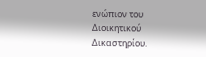ενώπιον του Διοικητικού Δικαστηρίου.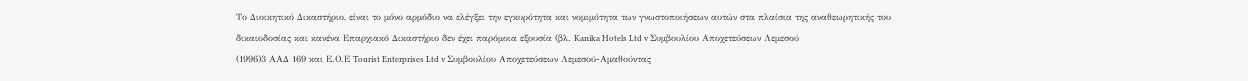Το Διοικητικό Δικαστήριο, είναι το μόνο αρμόδιο να ελέγξει την εγκυρότητα και νομιμότητα των γνωστοποιήσεων αυτών στα πλαίσια της αναθεωρητικής του δικαιοδοσίας και κανένα Επαρχιακό Δικαστήριο δεν έχει παρόμοια εξουσία (βλ. Kanika Hotels Ltd v Συμβουλίου Αποχετεύσεων Λεμεσού
(1996)3 ΑΑΔ 169 και Ε.Ο.Ε Tourist Enterprises Ltd v Συμβουλίου Αποχετεύσεων Λεμεσού-Αμαθούντας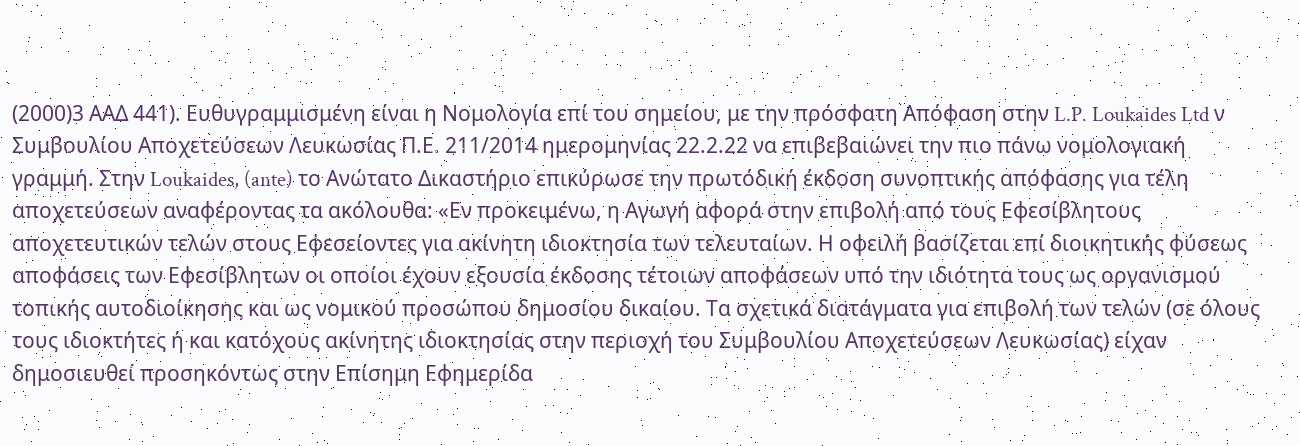(2000)3 ΑΑΔ 441). Ευθυγραμμισμένη είναι η Νομολογία επί του σημείου, με την πρόσφατη Απόφαση στην L.P. Loukaides Ltd ν Συμβουλίου Αποχετεύσεων Λευκωσίας Π.Ε. 211/2014 ημερομηνίας 22.2.22 να επιβεβαιώνει την πιο πάνω νομολογιακή γραμμή. Στην Loukaides, (ante) το Ανώτατο Δικαστήριο επικύρωσε την πρωτόδική έκδοση συνοπτικής απόφασης για τέλη αποχετεύσεων αναφέροντας τα ακόλουθα: «Εν προκειμένω, η Αγωγή αφορά στην επιβολή από τους Εφεσίβλητους αποχετευτικών τελών στους Εφεσείοντες για ακίνητη ιδιοκτησία των τελευταίων. Η οφειλή βασίζεται επί διοικητικής φύσεως αποφάσεις των Εφεσίβλητων οι οποίοι έχουν εξουσία έκδοσης τέτοιων αποφάσεων υπό την ιδιότητα τους ως οργανισμού τοπικής αυτοδιοίκησης και ως νομικού προσώπου δημοσίου δικαίου. Τα σχετικά διατάγματα για επιβολή των τελών (σε όλους τους ιδιοκτήτες ή και κατόχους ακίνητης ιδιοκτησίας στην περιοχή του Συμβουλίου Αποχετεύσεων Λευκωσίας) είχαν δημοσιευθεί προσηκόντως στην Επίσημη Εφημερίδα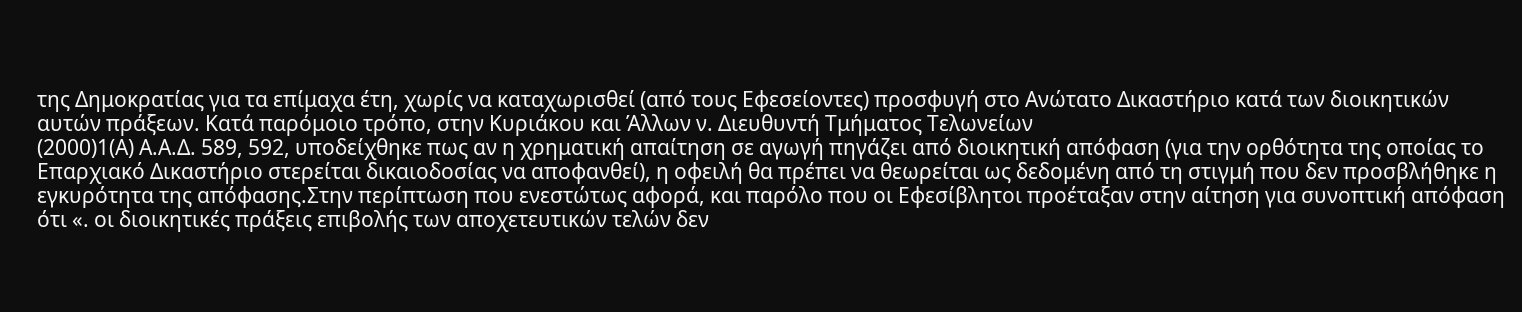της Δημοκρατίας για τα επίμαχα έτη, χωρίς να καταχωρισθεί (από τους Εφεσείοντες) προσφυγή στο Ανώτατο Δικαστήριο κατά των διοικητικών αυτών πράξεων. Κατά παρόμοιο τρόπο, στην Κυριάκου και Άλλων ν. Διευθυντή Τμήματος Τελωνείων
(2000)1(Α) Α.Α.Δ. 589, 592, υποδείχθηκε πως αν η χρηματική απαίτηση σε αγωγή πηγάζει από διοικητική απόφαση (για την ορθότητα της οποίας το Επαρχιακό Δικαστήριο στερείται δικαιοδοσίας να αποφανθεί), η οφειλή θα πρέπει να θεωρείται ως δεδομένη από τη στιγμή που δεν προσβλήθηκε η εγκυρότητα της απόφασης.Στην περίπτωση που ενεστώτως αφορά, και παρόλο που οι Εφεσίβλητοι προέταξαν στην αίτηση για συνοπτική απόφαση ότι «. οι διοικητικές πράξεις επιβολής των αποχετευτικών τελών δεν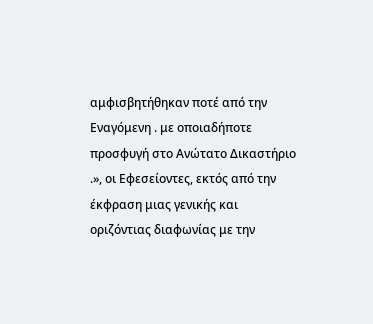αμφισβητήθηκαν ποτέ από την Εναγόμενη . με οποιαδήποτε προσφυγή στο Ανώτατο Δικαστήριο .», οι Εφεσείοντες, εκτός από την έκφραση μιας γενικής και οριζόντιας διαφωνίας με την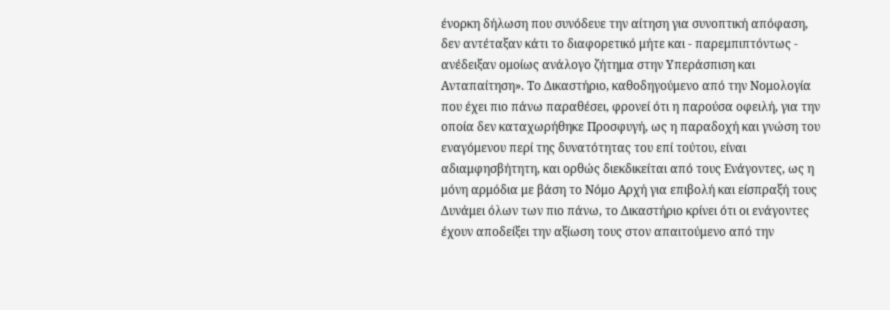ένορκη δήλωση που συνόδευε την αίτηση για συνοπτική απόφαση, δεν αντέταξαν κάτι το διαφορετικό μήτε και - παρεμπιπτόντως - ανέδειξαν ομοίως ανάλογο ζήτημα στην Υπεράσπιση και Ανταπαίτηση». Το Δικαστήριο, καθοδηγούμενο από την Νομολογία που έχει πιο πάνω παραθέσει, φρονεί ότι η παρούσα οφειλή, για την οποία δεν καταχωρήθηκε Προσφυγή, ως η παραδοχή και γνώση του εναγόμενου περί της δυνατότητας του επί τούτου, είναι αδιαμφησβήτητη, και ορθώς διεκδικείται από τους Ενάγοντες, ως η μόνη αρμόδια με βάση το Νόμο Αρχή για επιβολή και είσπραξή τους Δυνάμει όλων των πιο πάνω, το Δικαστήριο κρίνει ότι οι ενάγοντες έχουν αποδείξει την αξίωση τους στον απαιτούμενο από την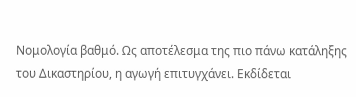Νομολογία βαθμό. Ως αποτέλεσμα της πιο πάνω κατάληξης του Δικαστηρίου, η αγωγή επιτυγχάνει. Εκδίδεται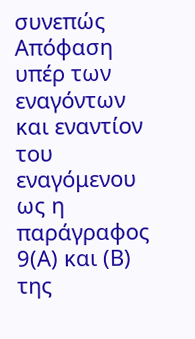συνεπώς Απόφαση υπέρ των εναγόντων και εναντίον του εναγόμενου ως η παράγραφος 9(Α) και (Β) της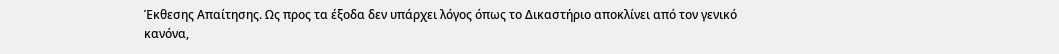Έκθεσης Απαίτησης. Ως προς τα έξοδα δεν υπάρχει λόγος όπως το Δικαστήριο αποκλίνει από τον γενικό κανόνα,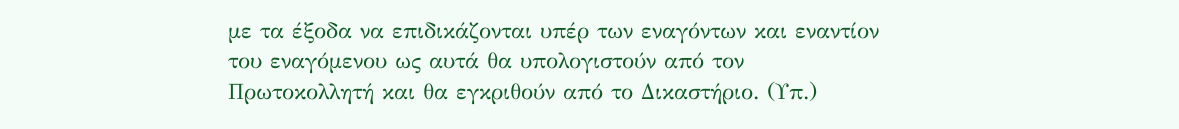με τα έξοδα να επιδικάζονται υπέρ των εναγόντων και εναντίον του εναγόμενου ως αυτά θα υπολογιστούν από τον Πρωτοκολλητή και θα εγκριθούν από το Δικαστήριο. (Υπ.)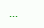...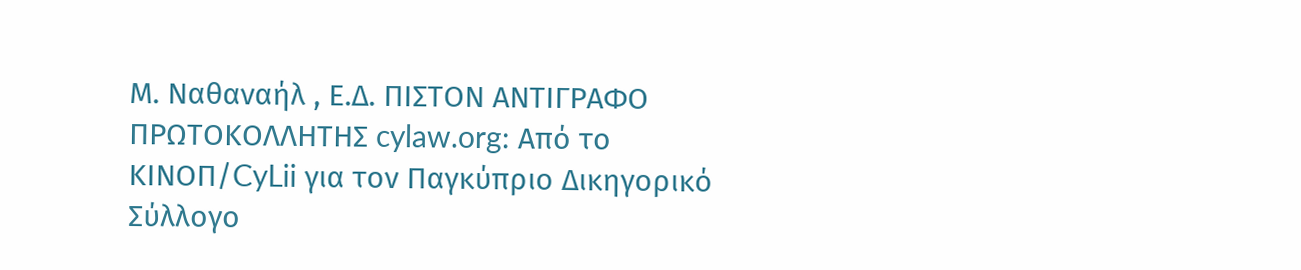Μ. Ναθαναήλ , Ε.Δ. ΠΙΣΤΟΝ ΑΝΤΙΓΡΑΦΟ ΠΡΩΤΟΚΟΛΛΗΤΗΣ cylaw.org: Από το ΚΙΝOΠ/CyLii για τον Παγκύπριο Δικηγορικό Σύλλογο